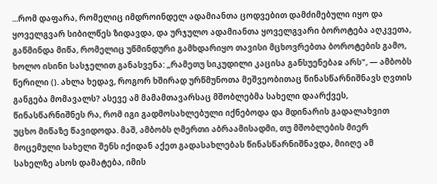...რომ დაფარა, რომელიც იმდროინდელ ადამიანთა ცოდვებით დამძიმებული იყო და ყოველგვარ სიბილწეს ზიდავდა, და ურჯულო ადამიანთა ყოველგვარი ბოროტება აღკვეთა, გაწმინდა მიწა, რომელიც უწმინდური გამხდარიყო თავისი მცხოვრებთა ბოროტების გამო, ხოლო ისინი სასჯელით განასვენა: „რამეთუ სიკუდილი კაცისა განსუენებაჲ არს", — ამბობს წერილი (). ახლა ხედავ, როგორ ხშირად ურწმუნოთა მეშვეობითაც წინასწარნიშნავს ღვთის განგება მომავალს? ასევე ამ მამამთავარსაც მშობლებმა სახელი დაარქვეს, წინასწარნიშნეს რა, რომ იგი გადმოსახლებული იქნებოდა და მდინარის გადალახვით უცხო მიწაზე წავიდოდა. მაშ, ამბობს ღმერთი აბრაამისადმი, თუ მშობლების მიერ მოცემული სახელი შენს იქიდან აქეთ გადასახლებას წინასწარნიშნავდა, მიიღე ამ სახელზე ასოს დამატება, იმის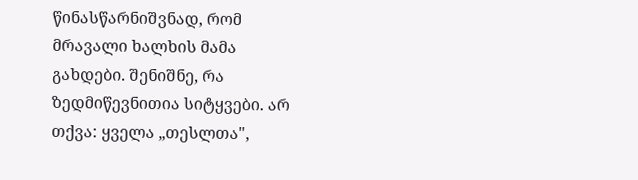წინასწარნიშვნად, რომ მრავალი ხალხის მამა გახდები. შენიშნე, რა ზედმიწევნითია სიტყვები. არ თქვა: ყველა „თესლთა",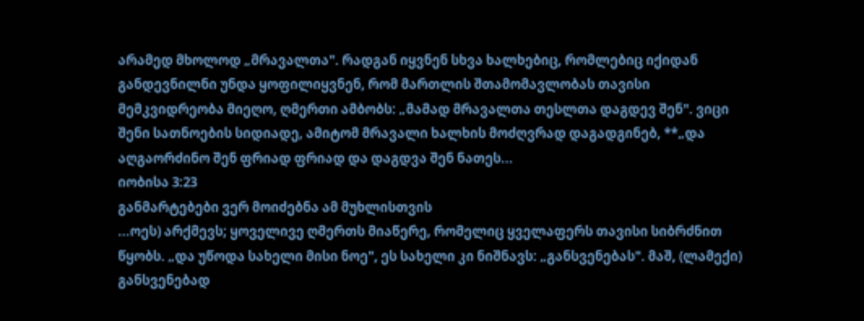არამედ მხოლოდ „მრავალთა". რადგან იყვნენ სხვა ხალხებიც, რომლებიც იქიდან განდევნილნი უნდა ყოფილიყვნენ, რომ მართლის შთამომავლობას თავისი მემკვიდრეობა მიეღო, ღმერთი ამბობს: „მამად მრავალთა თესლთა დაგდევ შენ". ვიცი შენი სათნოების სიდიადე, ამიტომ მრავალი ხალხის მოძღვრად დაგადგინებ, **„და აღგაორძინო შენ ფრიად ფრიად და დაგდვა შენ ნათეს...
იობისა 3:23
განმარტებები ვერ მოიძებნა ამ მუხლისთვის
...ოეს) არქმევს; ყოველივე ღმერთს მიაწერე, რომელიც ყველაფერს თავისი სიბრძნით წყობს. „და უწოდა სახელი მისი ნოე", ეს სახელი კი ნიშნავს: „განსვენებას". მაშ, (ლამექი) განსვენებად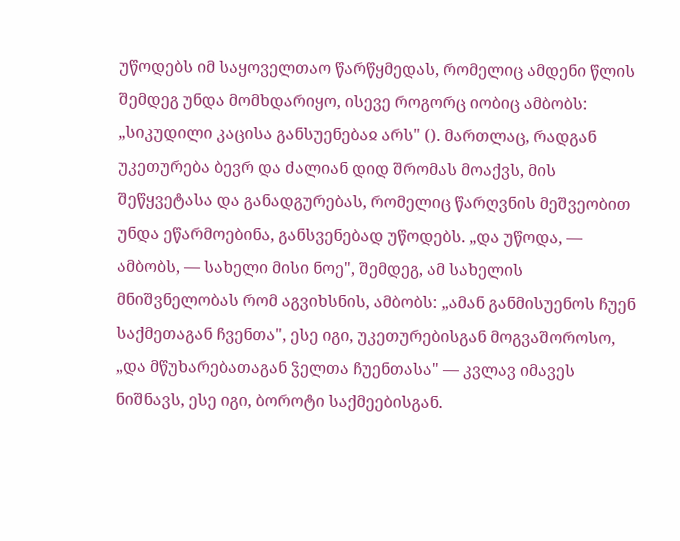უწოდებს იმ საყოველთაო წარწყმედას, რომელიც ამდენი წლის შემდეგ უნდა მომხდარიყო, ისევე როგორც იობიც ამბობს: „სიკუდილი კაცისა განსუენებაჲ არს" (). მართლაც, რადგან უკეთურება ბევრ და ძალიან დიდ შრომას მოაქვს, მის შეწყვეტასა და განადგურებას, რომელიც წარღვნის მეშვეობით უნდა ეწარმოებინა, განსვენებად უწოდებს. „და უწოდა, — ამბობს, — სახელი მისი ნოე", შემდეგ, ამ სახელის მნიშვნელობას რომ აგვიხსნის, ამბობს: „ამან განმისუენოს ჩუენ საქმეთაგან ჩვენთა", ესე იგი, უკეთურებისგან მოგვაშოროსო, „და მწუხარებათაგან ჴელთა ჩუენთასა" — კვლავ იმავეს ნიშნავს, ესე იგი, ბოროტი საქმეებისგან.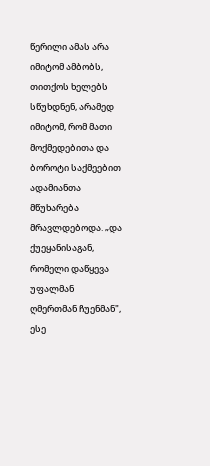წერილი ამას არა იმიტომ ამბობს, თითქოს ხელებს სწუხდნენ, არამედ იმიტომ, რომ მათი მოქმედებითა და ბოროტი საქმეებით ადამიანთა მწუხარება მრავლდებოდა. „და ქუეყანისაგან, რომელი დაწყევა უფალმან ღმერთმან ჩუენმან", ესე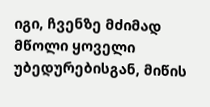იგი, ჩვენზე მძიმად მწოლი ყოველი უბედურებისგან, მიწის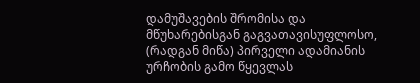დამუშავების შრომისა და მწუხარებისგან გაგვათავისუფლოსო, (რადგან მიწა) პირველი ადამიანის ურჩობის გამო წყევლას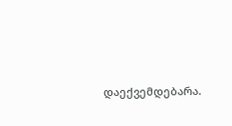დაექვემდებარა.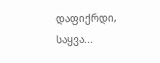დაფიქრდი, საყვა...